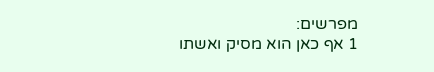מפרשים:
1 אף כאן הוא מסיק ואשתו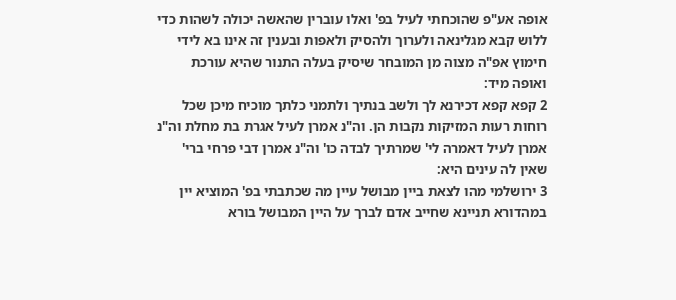אופה אע"פ שהוכחתי לעיל בפ' ואלו עוברין שהאשה יכולה לשהות כדי ללוש קבא מגלינאה ולערוך ולהסיק ולאפות ובענין זה אינו בא לידי חימוץ אפ"ה מצוה מן המובחר שיסיק בעלה התנור שהיא עורכת ואופה מיד:
2 קפא קפא דכירנא לך ולשב בנתיך ולתמני כלתך מוכיח מיכן שכל רוחות רעות המזיקות נקבות הן. וה"נ אמרן לעיל אגרת בת מחלת וה"נ אמרן לעיל דאמרה לי' שמרתיך לבדה כו' וה"נ אמרן דבי פרחי ברי' שאין לה עינים היא:
3 ירושלמי מהו לצאת ביין מבושל עיין מה שכתבתי בפ' המוציא יין במהדורא תניינא שחייב אדם לברך על היין המבושל בורא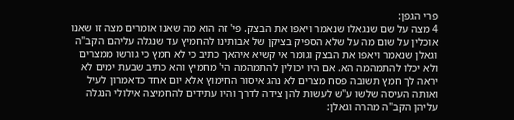פרי הגפן:
4 מצה על שם שנגאלו שנאמר ויאפו את הבצק. פי' זה הוא מה שאנו אומרים מצה זו שאנו אוכלין על שום מה על שלא הספיק בציקן של אבותינו להחמיץ עד שנגלה עליהם הקב"ה וגאלן שנאמר ויאפו את הבצק וגומר אי קשיא איהאך כתיב כי לא חמץ כי גורשו ממצרים ולא יכלו להתמהמה הא. אם היו יכולין להתמהמה הי' מחמיץ והא כתיב שבעת ימים לא יראה לך חמץ תשובה פסח מצרים לא נהג איסור החימוץ אלא יום אחד כדאמרון לעיל ואותה העיסה שלשו ע"ש לעשות להן צידה לדרך והיו עתידים להחמיצה אילולי הנגלה עליהן הקב"ה מהרה וגאלן: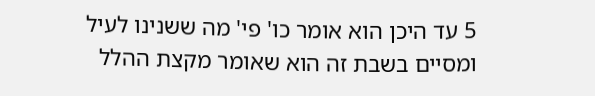5 עד היכן הוא אומר כו' פי' מה ששנינו לעיל ומסיים בשבת זה הוא שאומר מקצת ההלל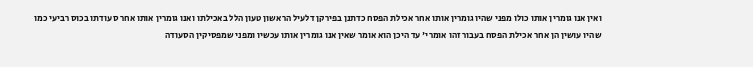ואין אנו גומרין אותו כולו מפני שהיו גומרין אותו אחר אכילת הפסח כדתנן בפירקן דלעיל הראשון טעון הלל באכילתו ואנו גומרין אותו אחר סעודתו בכוס רביעי כמו שהיו עושין הן אחר אכילת הפסח בעבור זהו אומרי' עד היכן הוא אומר שאין אנו גומרין אותו עכשיו ומפני שמפסיקין הסעודה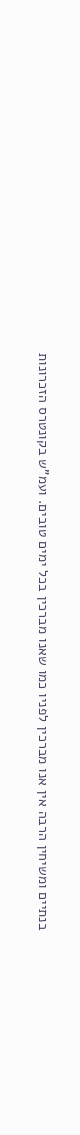בנתיים ומשיחין הרבה אין אנו מברכין לפניו כמו שאנו מברכין בכל ימים טובים. ועמ"ש בקונטרס הזכרונות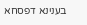בענינא דפסחא